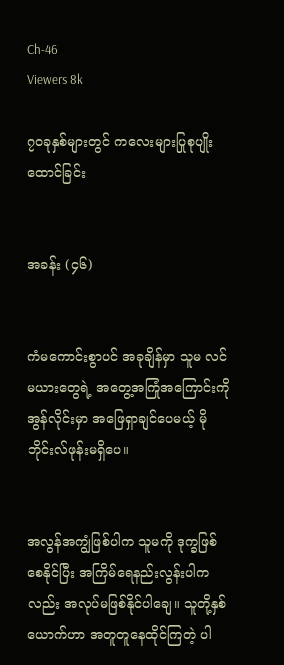Ch-46
Viewers 8k

၇၀ခုနှစ်များတွင် ကလေးများပြုစုပျိုးထောင်ခြင်း


အခန်း (၄၆)


ကံမကောင်းစွာပင် အခုချိန်မှာ သူမ လင်မယားတွေရဲ့ အတွေ့အကြုံအကြောင်းကို အွန်လိုင်းမှာ အဖြေရှာချင်ပေမယ့် မိုဘိုင်းလ်ဖုန်းမရှိပေ။


အလွန်အကျွံဖြစ်ပါက သူမကို ဒုက္ခဖြစ်စေနိုင်ပြီး အကြိမ်ရေနည်းလွန်းပါကလည်း အလုပ်မဖြစ်နိုင်ပါချေ။ သူတို့နှစ်ယောက်ဟာ အတူတူနေထိုင်ကြတဲ့ ပါ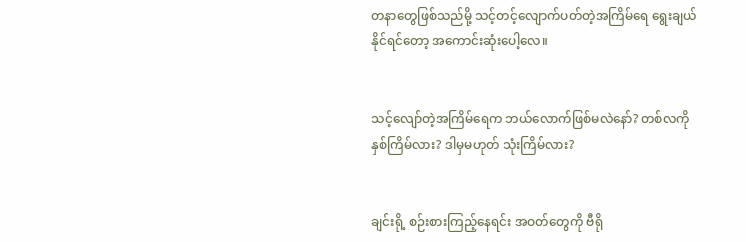တနာတွေဖြစ်သည်မို့ သင့်တင့်လျောက်ပတ်တဲ့အကြိမ်ရေ ရွေးချယ်နိုင်ရင်တော့ အကောင်းဆုံးပေါ့လေ။


သင့်လျော်တဲ့အကြိမ်ရေက ဘယ်လောက်ဖြစ်မလဲနော်? တစ်လကို နှစ်ကြိမ်လား? ဒါမှမဟုတ် သုံးကြိမ်လား?


ချင်းရို့ စဉ်းစားကြည့်နေရင်း အဝတ်တွေကို ဗီရို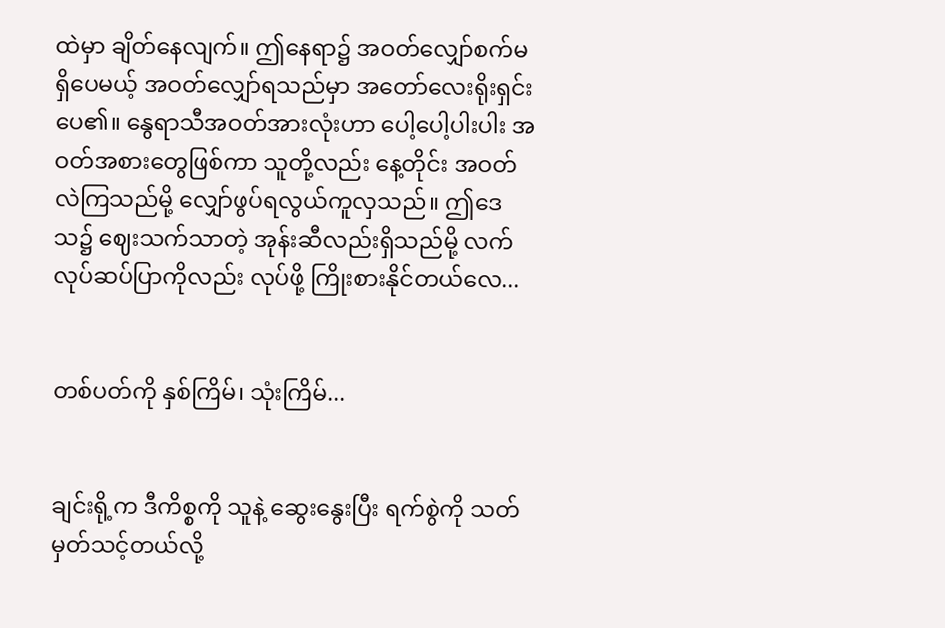ထဲမှာ ချိတ်နေလျက်။ ဤနေရာ၌ အဝတ်လျှော်စက်မရှိပေမယ့် အဝတ်လျှော်ရသည်မှာ အတော်လေးရိုးရှင်းပေ၏။ နွေရာသီအဝတ်အားလုံးဟာ ပေါ့ပေါ့ပါးပါး အဝတ်အစားတွေဖြစ်ကာ သူတို့လည်း နေ့တိုင်း အဝတ်လဲကြသည်မို့ လျှော်ဖွပ်ရလွယ်ကူလှသည်။ ဤဒေသ၌ ဈေးသက်သာတဲ့ အုန်းဆီလည်းရှိသည်မို့ လက်လုပ်ဆပ်ပြာကိုလည်း လုပ်ဖို့ ကြိုးစားနိုင်တယ်လေ...


တစ်ပတ်ကို နှစ်ကြိမ်၊ သုံးကြိမ်...


ချင်းရို့က ဒီကိစ္စကို သူနဲ့ ဆွေးနွေးပြီး ရက်စွဲကို သတ်မှတ်သင့်တယ်လို့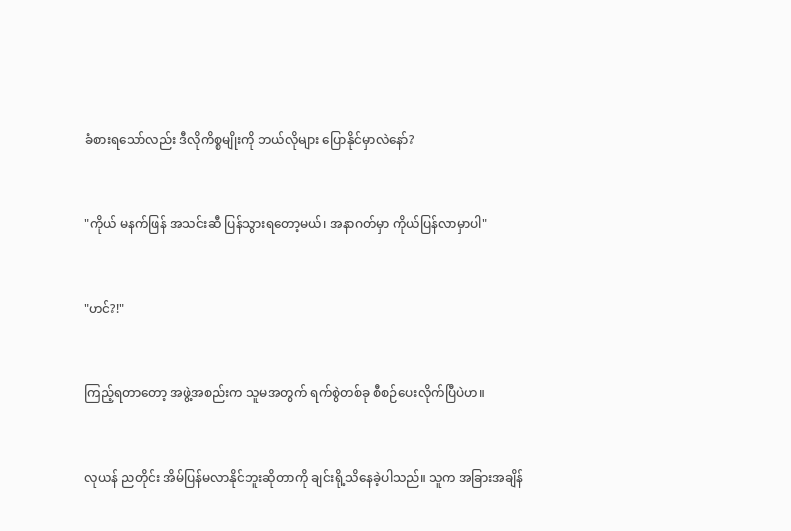ခံစားရသော်လည်း ဒီလိုကိစ္စမျိုးကို ဘယ်လိုများ ပြောနိုင်မှာလဲနော်?


"ကိုယ် မနက်ဖြန် အသင်းဆီ ပြန်သွားရတော့မယ်၊ အနာဂတ်မှာ ကိုယ်ပြန်လာမှာပါ"


"ဟင်?!"


ကြည့်ရတာတော့ အဖွဲ့အစည်းက သူမအတွက် ရက်စွဲတစ်ခု စီစဉ်ပေးလိုက်ပြီပဲဟ။


လုယန် ညတိုင်း အိမ်ပြန်မလာနိုင်ဘူးဆိုတာကို ချင်းရို့သိနေခဲ့ပါသည်။ သူက အခြားအချိန်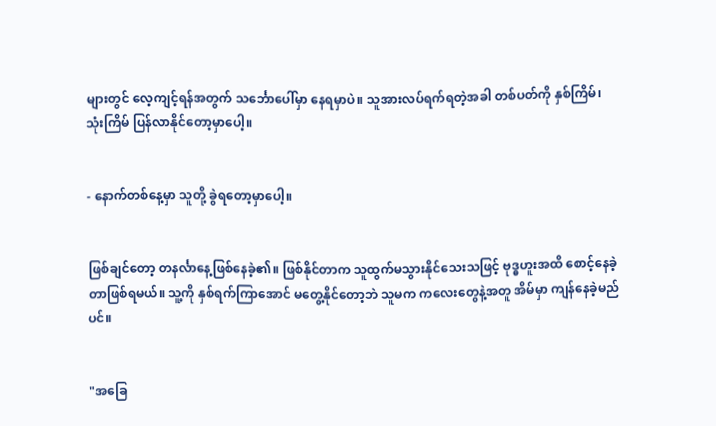များတွင် လေ့ကျင့်ရန်အတွက် သင်္ဘောပေါ်မှာ နေရမှာပဲ။ သူအားလပ်ရက်ရတဲ့အခါ တစ်ပတ်ကို နှစ်ကြိမ်၊ သုံးကြိမ် ပြန်လာနိုင်တော့မှာပေါ့။


- နောက်တစ်နေ့မှာ သူတို့ ခွဲရတော့မှာပေါ့။


ဖြစ်ချင်တော့ တနင်္လာနေ့ဖြစ်နေခဲ့၏။ ဖြစ်နိုင်တာက သူထွက်မသွားနိုင်သေးသဖြင့် ဗုဒ္ဓဟူးအထိ စောင့်နေခဲ့တာဖြစ်ရမယ်။ သူ့ကို နှစ်ရက်ကြာအောင် မတွေ့နိုင်တော့ဘဲ သူမက ကလေးတွေနဲ့အတူ အိမ်မှာ ကျန်နေခဲ့မည်ပင်။


"အခြေ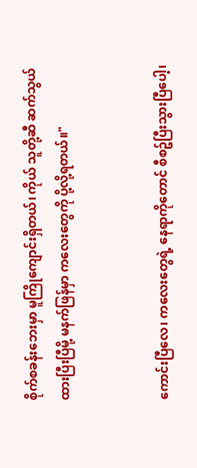စိုက်စခန်းဘေးမှာ မူကြိုကျောင်းရှိတယ်၊ ကိုယ် သူတို့ဆီ ဆက်သွယ်ထားပြီးပြီမို့ မနက်ဖြန်မှာ ကလေးတွေကို ပို့လို့ရတယ်။"


ကောင်းပြီလေ၊ ကလေးတွေရဲ့ နေရာကိုတောင် စီစဥ်ပြီးသွားပြီပေါ့၊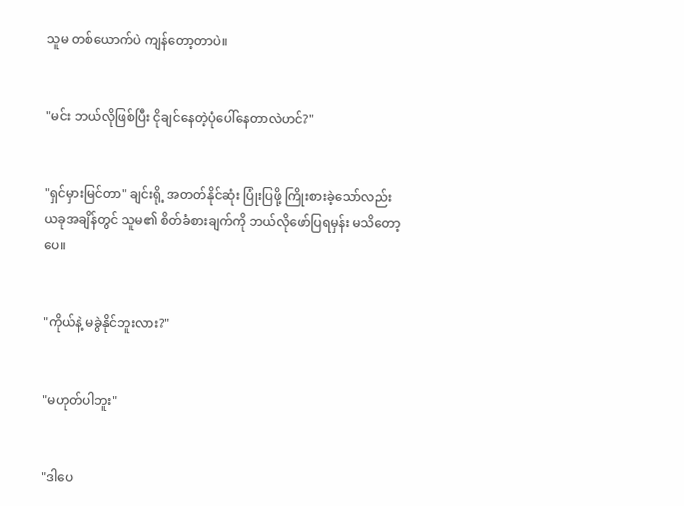သူမ တစ်ယောက်ပဲ ကျန်တော့တာပဲ။


"မင်း ဘယ်လိုဖြစ်ပြီး ငိုချင်နေတဲ့ပုံပေါ်နေတာလဲဟင်?"


"ရှင်မှားမြင်တာ" ချင်းရို့ အတတ်နိုင်ဆုံး ပြုံးပြဖို့ ကြိုးစားခဲ့သော်လည်း ယခုအချိန်တွင် သူမ၏ စိတ်ခံစားချက်ကို ဘယ်လိုဖော်ပြရမှန်း မသိတော့ပေ။


"ကိုယ်နဲ့ မခွဲနိုင်ဘူးလား?"


"မဟုတ်ပါဘူး"


"ဒါပေ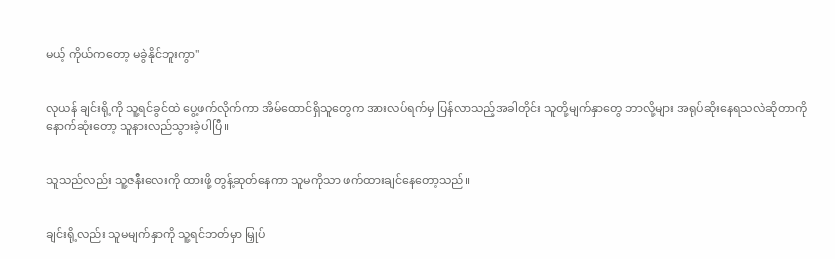မယ့် ကိုယ်ကတော့ မခွဲနိုင်ဘူးကွာ"


လုယန် ချင်းရို့ကို သူ့ရင်ခွင်ထဲ ပွေ့ဖက်လိုက်ကာ အိမ်ထောင်ရှိသူတွေက အားလပ်ရက်မှ ပြန်လာသည့်အခါတိုင်း သူတို့မျက်နှာတွေ ဘာလို့များ အရုပ်ဆိုးနေရသလဲဆိုတာကို နောက်ဆုံးတော့ သူနားလည်သွားခဲ့ပါပြီ။


သူသည်လည်း သူ့ဇနီးလေးကို ထားဖို့ တွန့်ဆုတ်နေကာ သူမကိုသာ ဖက်ထားချင်နေတော့သည်။


ချင်းရို့လည်း သူမမျက်နှာကို သူ့ရင်ဘတ်မှာ မြှုပ်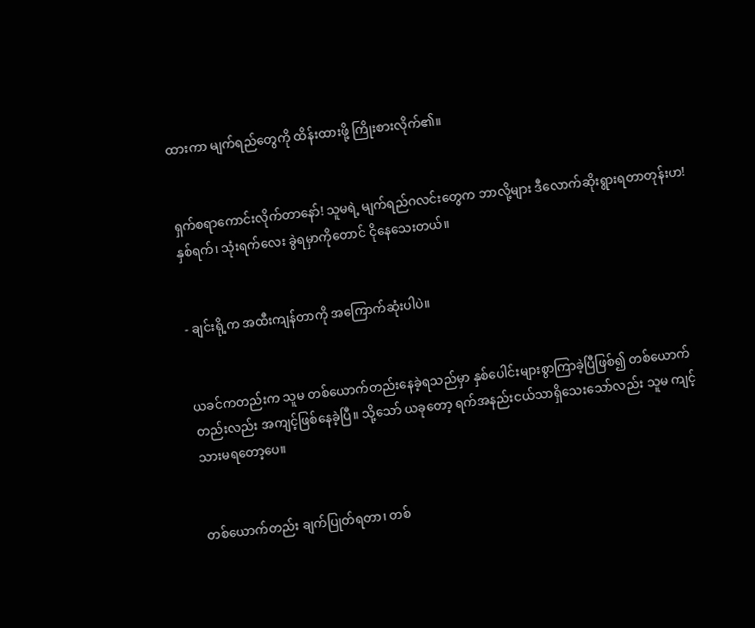ထားကာ မျက်ရည်တွေကို ထိန်းထားဖို့ ကြိုးစားလိုက်၏။


ရှက်စရာကောင်းလိုက်တာနော်! သူမရဲ့ မျက်ရည်ဂလင်းတွေက ဘာလို့များ ဒီလောက်ဆိုးရွားရတာတုန်းဟ! နှစ်ရက်၊ သုံးရက်လေး ခွဲရမှာကိုတောင် ငိုနေသေးတယ်။


- ချင်းရို့က အထီးကျန်တာကို အကြောက်ဆုံးပါပဲ။


ယခင်ကတည်းက သူမ တစ်ယောက်တည်းနေခဲ့ရသည်မှာ နှစ်ပေါင်းများစွာကြာခဲ့ပြီဖြစ်၍ တစ်ယောက်တည်းလည်း အကျင့်ဖြစ်နေခဲ့ပြီ။ သို့သော် ယခုတော့ ရက်အနည်းငယ်သာရှိသေးသော်လည်း သူမ ကျင့်သားမရတော့ပေ။


တစ်ယောက်တည်း ချက်ပြုတ်ရတာ၊ တစ်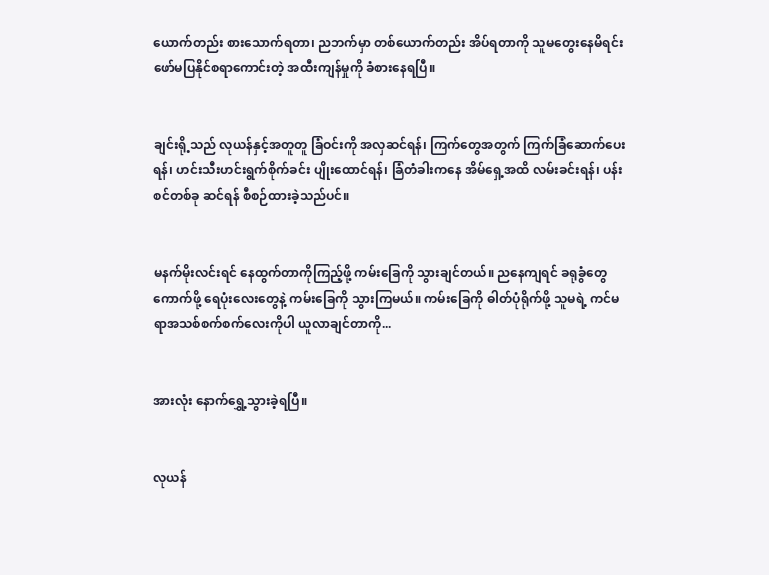ယောက်တည်း စားသောက်ရတာ၊ ညဘက်မှာ တစ်ယောက်တည်း အိပ်ရတာကို သူမတွေးနေမိရင်း ဖော်မပြနိုင်စရာကောင်းတဲ့ အထီးကျန်မှုကို ခံစားနေရပြီ။


ချင်းရို့သည် လုယန်နှင့်အတူတူ ခြံဝင်းကို အလှဆင်ရန်၊ ကြက်တွေအတွက် ကြက်ခြံဆောက်ပေးရန်၊ ဟင်းသီးဟင်းရွက်စိုက်ခင်း ပျိုးထောင်ရန်၊ ခြံတံခါးကနေ အိမ်ရှေ့အထိ လမ်းခင်းရန်၊ ပန်းစင်တစ်ခု ဆင်ရန် စီစဉ်ထားခဲ့သည်ပင်။


မနက်မိုးလင်းရင် နေထွက်တာကိုကြည့်ဖို့ ကမ်းခြေကို သွားချင်တယ်။ ညနေကျရင် ခရုခွံတွေ ကောက်ဖို့ ရေပုံးလေးတွေနဲ့ ကမ်းခြေကို သွားကြမယ်။ ကမ်းခြေကို ဓါတ်ပုံရိုက်ဖို့ သူမရဲ့ ကင်မရာအသစ်စက်စက်လေးကိုပါ ယူလာချင်တာကို...


အားလုံး နောက်ရွှေ့သွားခဲ့ရပြီ။


လုယန်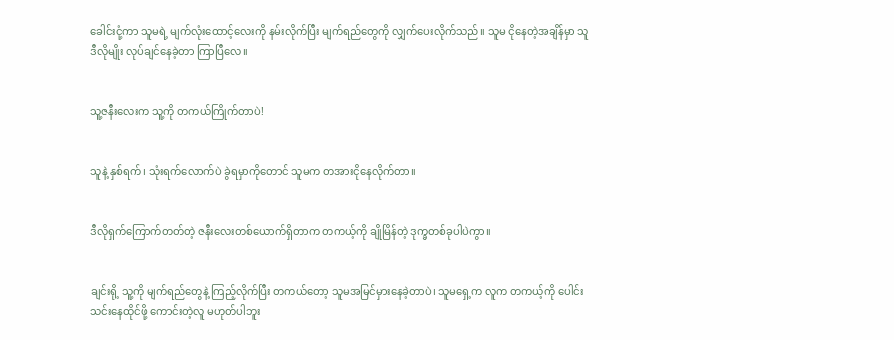ခေါင်းငုံ့ကာ သူမရဲ့ မျက်လုံးထောင့်လေးကို နမ်းလိုက်ပြီး မျက်ရည်တွေကို လျှက်ပေးလိုက်သည်။ သူမ ငိုနေတဲ့အချိန်မှာ သူ ဒီလိုမျိုး လုပ်ချင်နေခဲ့တာ ကြာပြီလေ။


သူ့ဇနီးလေးက သူ့ကို တကယ်ကြိုက်တာပဲ!


သူနဲ့ နှစ်ရက်၊ သုံးရက်လောက်ပဲ ခွဲရမှာကိုတောင် သူမက တအားငိုနေလိုက်တာ။


ဒီလိုရှက်ကြောက်တတ်တဲ့ ဇနီးလေးတစ်ယောက်ရှိတာက တကယ့်ကို ချိုမြိန်တဲ့ ဒုက္ခတစ်ခုပါပဲကွာ။


ချင်းရို့ သူ့ကို မျက်ရည်တွေနဲ့ ကြည့်လိုက်ပြီး တကယ်တော့ သူမအမြင်မှားနေခဲ့တာပဲ၊ သူမရှေ့က လူက တကယ့်ကို ပေါင်းသင်းနေထိုင်ဖို့ ကောင်းတဲ့လူ မဟုတ်ပါဘူး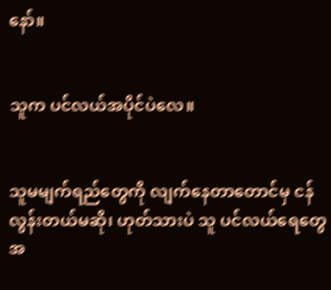နော်။


သူက ပင်လယ်အပိုင်ပဲလေ။


သူမမျက်ရည်တွေကို လျက်နေတာတောင်မှ ငန်လွန်းတယ်မဆို၊ ဟုတ်သားပဲ သူ ပင်လယ်ရေတွေအ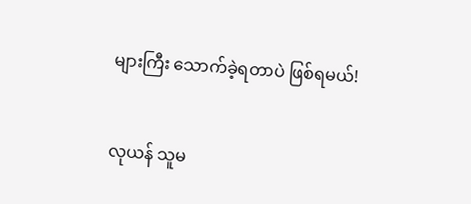များကြီး သောက်ခဲ့ရတာပဲ ဖြစ်ရမယ်!


လုယန် သူမ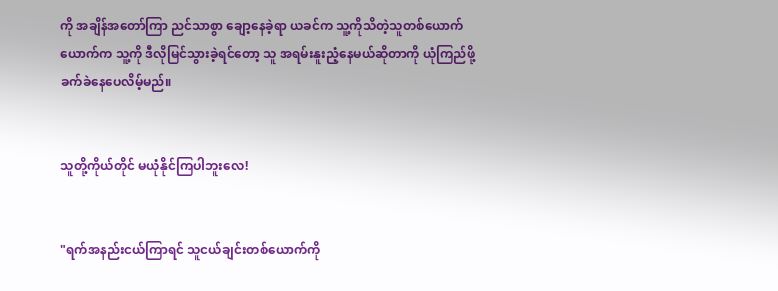ကို အချိန်အတော်ကြာ ညင်သာစွာ ချော့နေခဲ့ရာ ယခင်က သူ့ကိုသိတဲ့သူတစ်ယောက်ယောက်က သူ့ကို ဒီလိုမြင်သွားခဲ့ရင်တော့ သူ အရမ်းနူးညံ့နေမယ်ဆိုတာကို ယုံကြည်ဖို့ ခက်ခဲနေပေလိမ့်မည်။


သူတို့ကိုယ်တိုင် မယုံနိုင်ကြပါဘူးလေ!


"ရက်အနည်းငယ်ကြာရင် သူငယ်ချင်းတစ်ယောက်ကို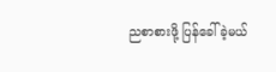ညစာစားဖို့ ပြန်ခေါ်ခဲ့မယ်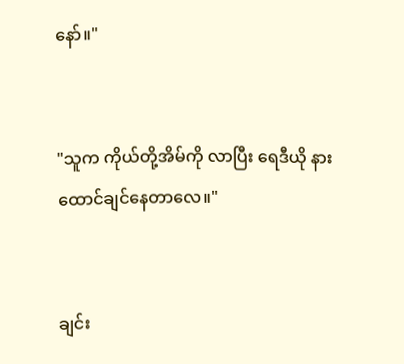နော်။"


"သူက ကိုယ်တို့အိမ်ကို လာပြီး ရေဒီယို နားထောင်ချင်နေတာလေ။"


ချင်း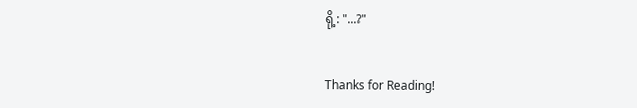ရို့: "...?"


Thanks for Reading!